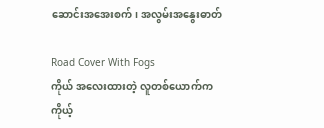ဆောင်းအအေးစက်၊ အလွမ်းအနွေးဓာတ်

Road Cover With Fogs
ကိုယ် အလေးထားတဲ့ လူတစ်ယောက်က
ကိုယ့်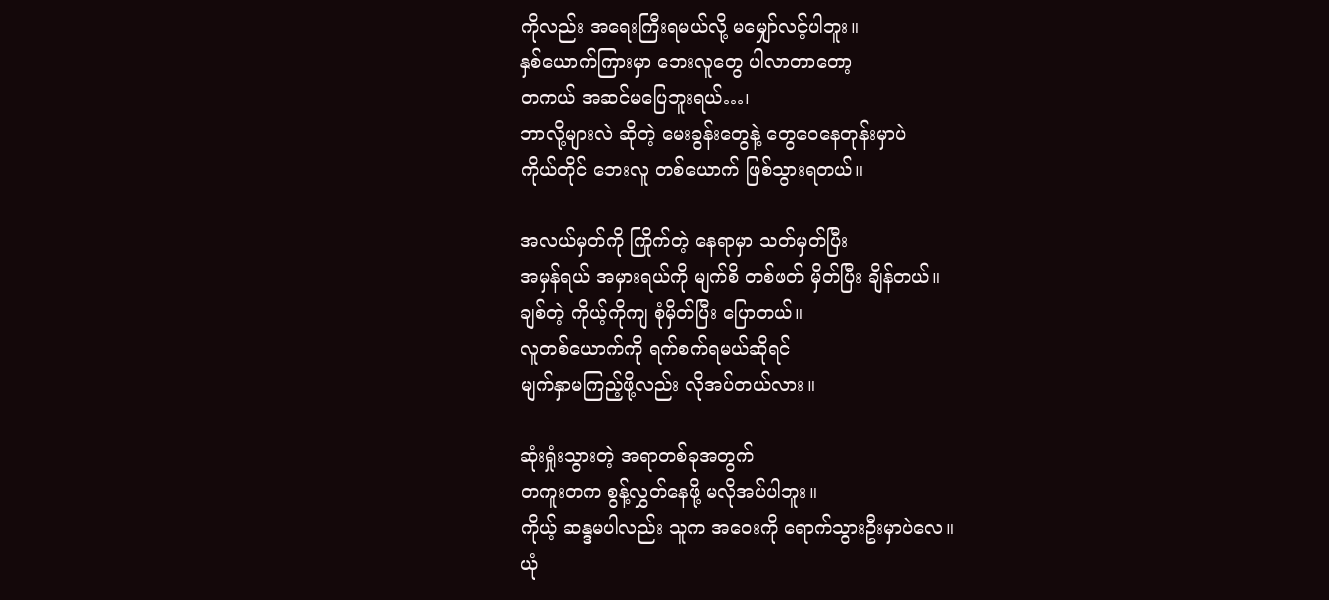ကိုလည်း အရေးကြီးရမယ်လို့ မမျှော်လင့်ပါဘူး။
နှစ်ယောက်ကြားမှာ ဘေးလူတွေ ပါလာတာတော့
တကယ် အဆင်မပြေဘူးရယ်…၊
ဘာလို့များလဲ ဆိုတဲ့ မေးခွန်းတွေနဲ့ တွေဝေနေတုန်းမှာပဲ
ကိုယ်တိုင် ဘေးလူ တစ်ယောက် ဖြစ်သွားရတယ်။

အလယ်မှတ်ကို ကြိုက်တဲ့ နေရာမှာ သတ်မှတ်ပြီး
အမှန်ရယ် အမှားရယ်ကို မျက်စိ တစ်ဖတ် မှိတ်ပြီး ချိန်တယ်။
ချစ်တဲ့ ကိုယ့်ကိုကျ စုံမှိတ်ပြီး ပြောတယ်။
လူတစ်ယောက်ကို ရက်စက်ရမယ်ဆိုရင်
မျက်နှာမကြည့်ဖို့လည်း လိုအပ်တယ်လား။

ဆုံးရှုံးသွားတဲ့ အရာတစ်ခုအတွက်
တကူးတက စွန့်လွှတ်နေဖို့ မလိုအပ်ပါဘူး။
ကိုယ့် ဆန္ဒမပါလည်း သူက အဝေးကို ရောက်သွားဦးမှာပဲလေ။
ယုံ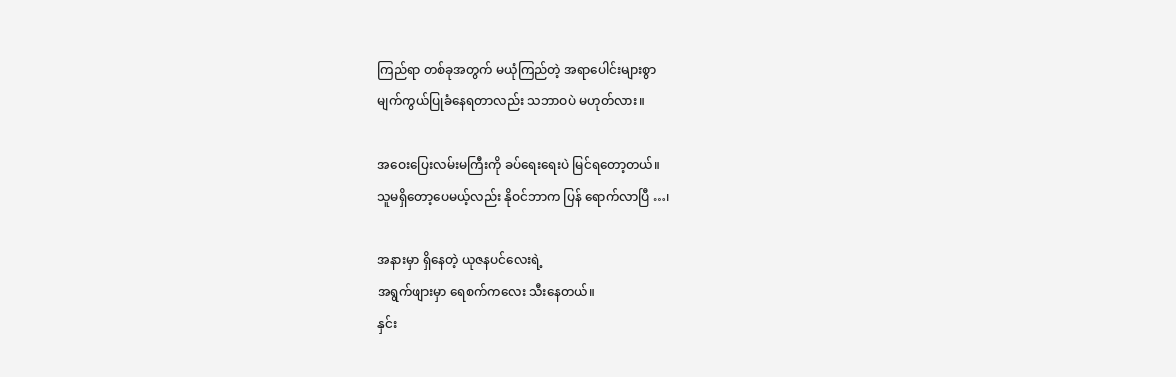ကြည်ရာ တစ်ခုအတွက် မယုံကြည်တဲ့ အရာပေါင်းများစွာ
မျက်ကွယ်ပြုခံနေရတာလည်း သဘာဝပဲ မဟုတ်လား။

အဝေးပြေးလမ်းမကြီးကို ခပ်ရေးရေးပဲ မြင်ရတော့တယ်။
သူမရှိတော့ပေမယ့်လည်း နိုဝင်ဘာက ပြန် ရောက်လာပြီ …၊

အနားမှာ ရှိနေတဲ့ ယုဇနပင်လေးရဲ့
အရွက်ဖျားမှာ ရေစက်ကလေး သီးနေတယ်။
နှင်း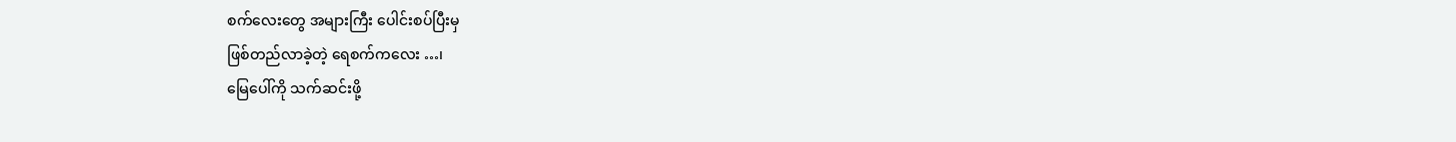စက်လေးတွေ အများကြီး ပေါင်းစပ်ပြီးမှ
ဖြစ်တည်လာခဲ့တဲ့ ရေစက်ကလေး …၊
မြေပေါ်ကို သက်ဆင်းဖို့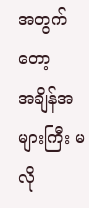အတွက်တော့
အချိန်အများကြီး မလို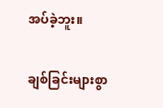အပ်ခဲ့ဘူး။

ချစ်ခြင်းများစွာ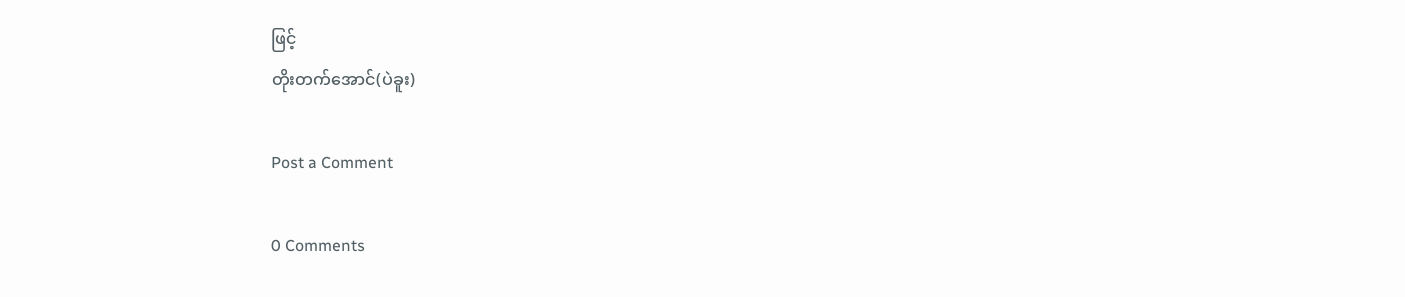ဖြင့်
တိုးတက်အောင်(ပဲခူး)

Post a Comment

0 Comments